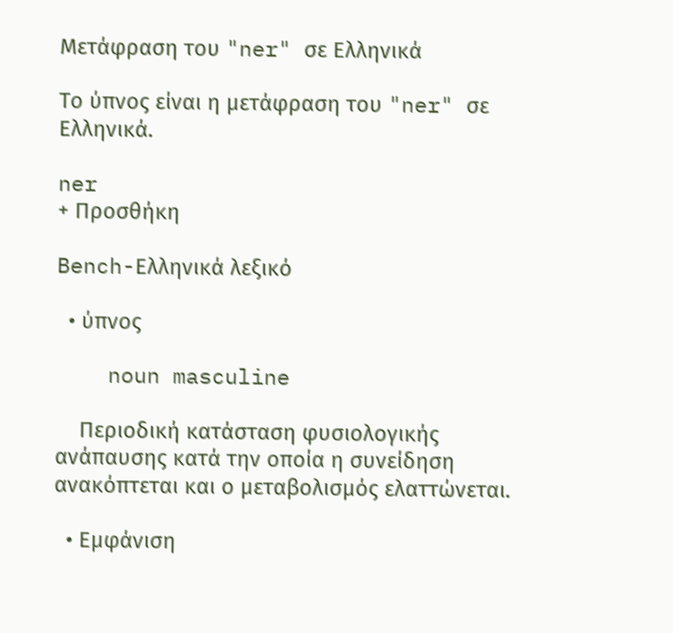Μετάφραση του "ner" σε Ελληνικά

Το ύπνος είναι η μετάφραση του "ner" σε Ελληνικά.

ner
+ Προσθήκη

Bench-Ελληνικά λεξικό

  • ύπνος

    noun masculine

    Περιοδική κατάσταση φυσιολογικής ανάπαυσης κατά την οποία η συνείδηση ανακόπτεται και ο μεταβολισμός ελαττώνεται.

  • Εμφάνιση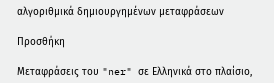αλγοριθμικά δημιουργημένων μεταφράσεων

Προσθήκη

Μεταφράσεις του "ner" σε Ελληνικά στο πλαίσιο,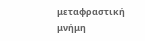μεταφραστική μνήμη